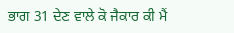ਭਾਗ 31 ਦੇਣ ਵਾਲੇ ਕੋ ਜੈਕਾਰ ਕੀ ਮੈਂ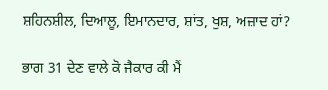ਸ਼ਹਿਨਸ਼ੀਲ, ਦਿਆਲੂ, ਇਮਾਨਦਾਰ, ਸ਼ਾਂਤ, ਖੁਸ਼, ਅਜ਼ਾਦ ਹਾਂ?

ਭਾਗ 31 ਦੇਣ ਵਾਲੇ ਕੋ ਜੈਕਾਰ ਕੀ ਮੈਂ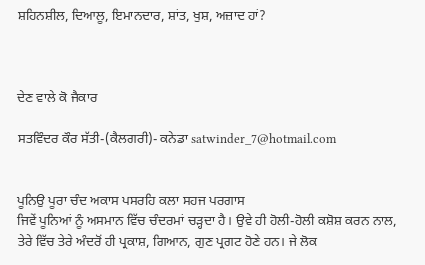ਸ਼ਹਿਨਸ਼ੀਲ, ਦਿਆਲੂ, ਇਮਾਨਦਾਰ, ਸ਼ਾਂਤ, ਖੁਸ਼, ਅਜ਼ਾਦ ਹਾਂ?



ਦੇਣ ਵਾਲੇ ਕੋ ਜੈਕਾਰ

ਸਤਵਿੰਦਰ ਕੌਰ ਸੱਤੀ-(ਕੈਲਗਰੀ)- ਕਨੇਡਾ satwinder_7@hotmail.com


ਪੂਨਿਉ ਪੂਰਾ ਚੰਦ ਅਕਾਸ ਪਸਰਹਿ ਕਲਾ ਸਹਜ ਪਰਗਾਸ
ਜਿਵੇਂ ਪੂਨਿਆਂ ਨੂੰ ਅਸਮਾਨ ਵਿੱਚ ਚੰਦਰਮਾਂ ਚੜ੍ਹਦਾ ਹੈ। ਉਵੇ ਹੀ ਹੋਲੀ-ਹੋਲੀ ਕਸ਼ੋਸ਼ ਕਰਨ ਨਾਲ, ਤੇਰੇ ਵਿੱਚ ਤੇਰੇ ਅੰਦਰੋਂ ਹੀ ਪ੍ਰਕਾਸ਼, ਗਿਆਨ, ਗੁਣ ਪ੍ਰਗਟ ਹੋਣੇ ਹਨ। ਜੇ ਲੋਕ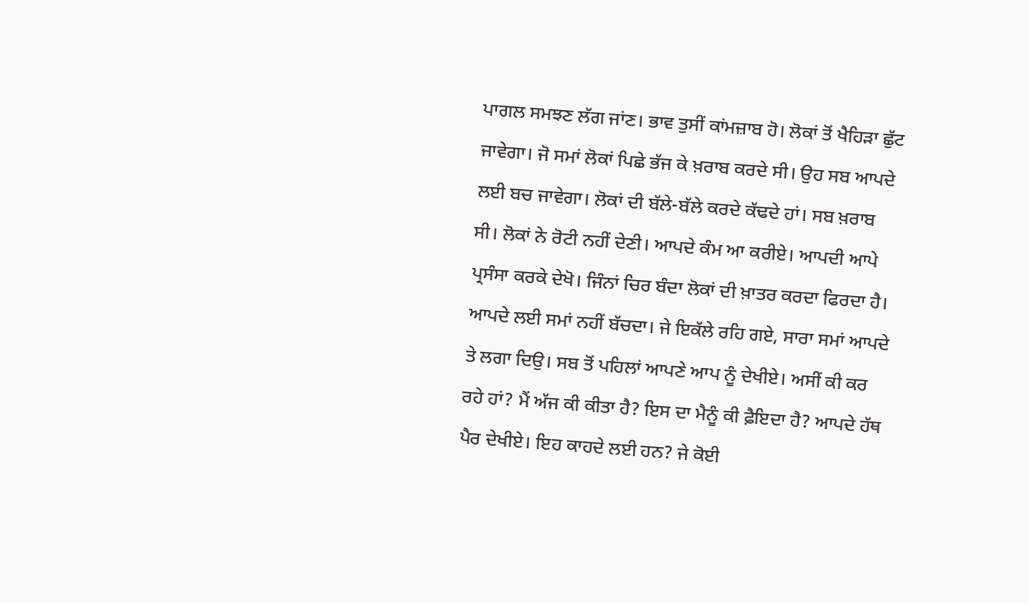ਪਾਗਲ ਸਮਝਣ ਲੱਗ ਜਾਂਣ। ਭਾਵ ਤੁਸੀਂ ਕਾਂਮਜ਼ਾਬ ਹੋ। ਲੋਕਾਂ ਤੋਂ ਖੈਹਿੜਾ ਛੁੱਟ ਜਾਵੇਗਾ। ਜੋ ਸਮਾਂ ਲੋਕਾਂ ਪਿਛੇ ਭੱਜ ਕੇ ਖ਼ਰਾਬ ਕਰਦੇ ਸੀ। ਉਹ ਸਬ ਆਪਦੇ ਲਈ ਬਚ ਜਾਵੇਗਾ। ਲੋਕਾਂ ਦੀ ਬੱਲੇ-ਬੱਲੇ ਕਰਦੇ ਕੱਢਦੇ ਹਾਂ। ਸਬ ਖ਼ਰਾਬ ਸੀ। ਲੋਕਾਂ ਨੇ ਰੋਟੀ ਨਹੀਂ ਦੇਣੀ। ਆਪਦੇ ਕੰਮ ਆ ਕਰੀਏ। ਆਪਦੀ ਆਪੇ ਪ੍ਰਸੰਸਾ ਕਰਕੇ ਦੇਖੋ। ਜਿੰਨਾਂ ਚਿਰ ਬੰਦਾ ਲੋਕਾਂ ਦੀ ਖ਼ਾਤਰ ਕਰਦਾ ਫਿਰਦਾ ਹੈ। ਆਪਦੇ ਲਈ ਸਮਾਂ ਨਹੀਂ ਬੱਚਦਾ। ਜੇ ਇਕੱਲੇ ਰਹਿ ਗਏ, ਸਾਰਾ ਸਮਾਂ ਆਪਦੇ ਤੇ ਲਗਾ ਦਿਉ। ਸਬ ਤੋਂ ਪਹਿਲਾਂ ਆਪਣੇ ਆਪ ਨੂੰ ਦੇਖੀਏ। ਅਸੀਂ ਕੀ ਕਰ ਰਹੇ ਹਾਂ? ਮੈਂ ਅੱਜ ਕੀ ਕੀਤਾ ਹੈ? ਇਸ ਦਾ ਮੈਨੂੰ ਕੀ ਫ਼ੈਇਦਾ ਹੈ? ਆਪਦੇ ਹੱਥ ਪੈਰ ਦੇਖੀਏ। ਇਹ ਕਾਹਦੇ ਲਈ ਹਨ? ਜੇ ਕੋਈ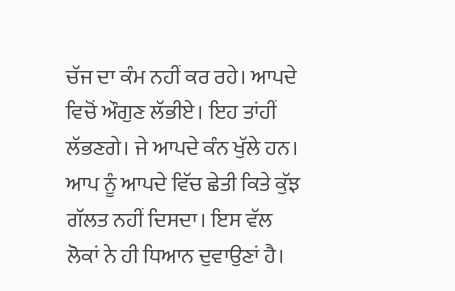ਚੱਜ ਦਾ ਕੰਮ ਨਹੀਂ ਕਰ ਰਹੇ। ਆਪਦੇ ਵਿਚੋਂ ਔਗੁਣ ਲੱਭੀਏ। ਇਹ ਤਾਂਹੀਂ ਲੱਭਣਗੇ। ਜੇ ਆਪਦੇ ਕੰਨ ਖੁੱਲੇ ਹਨ। ਆਪ ਨੂੰ ਆਪਦੇ ਵਿੱਚ ਛੇਤੀ ਕਿਤੇ ਕੁੱਝ ਗੱਲਤ ਨਹੀਂ ਦਿਸਦਾ। ਇਸ ਵੱਲ ਲੋਕਾਂ ਨੇ ਹੀ ਧਿਆਨ ਦੁਵਾਉਣਾਂ ਹੈ।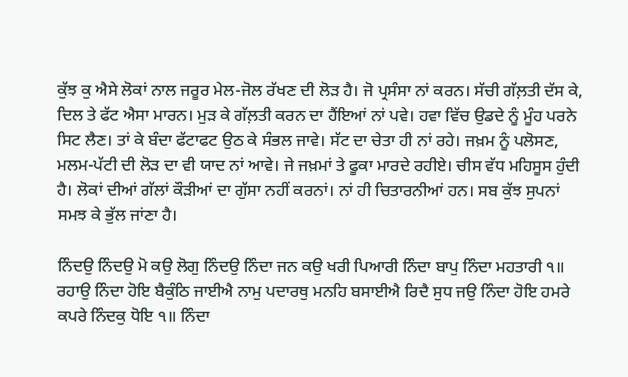ਕੁੱਝ ਕੁ ਐਸੇ ਲੋਕਾਂ ਨਾਲ ਜਰੂਰ ਮੇਲ-ਜੋਲ ਰੱਖਣ ਦੀ ਲੋੜ ਹੈ। ਜੋ ਪ੍ਰਸੰਸਾ ਨਾਂ ਕਰਨ। ਸੱਚੀ ਗੱਲ਼ਤੀ ਦੱਸ ਕੇ, ਦਿਲ ਤੇ ਫੱਟ ਐਸਾ ਮਾਰਨ। ਮੁੜ ਕੇ ਗੱਲ਼ਤੀ ਕਰਨ ਦਾ ਹੈਂਇਆਂ ਨਾਂ ਪਵੇ। ਹਵਾ ਵਿੱਚ ਉਡਦੇ ਨੂੰ ਮੂੰਹ ਪਰਨੇ ਸਿਟ ਲੈਣ। ਤਾਂ ਕੇ ਬੰਦਾ ਫੱਟਾਫਟ ਉਠ ਕੇ ਸੰਭਲ ਜਾਵੇ। ਸੱਟ ਦਾ ਚੇਤਾ ਹੀ ਨਾਂ ਰਹੇ। ਜਖ਼ਮ ਨੂੰ ਪਲੋਸਣ, ਮਲਮ-ਪੱਟੀ ਦੀ ਲੋੜ ਦਾ ਵੀ ਯਾਦ ਨਾਂ ਆਵੇ। ਜੇ ਜਖ਼ਮਾਂ ਤੇ ਫੂਕਾ ਮਾਰਦੇ ਰਹੀਏ। ਚੀਸ ਵੱਧ ਮਹਿਸੂਸ ਹੁੰਦੀ ਹੈ। ਲੋਕਾਂ ਦੀਆਂ ਗੱਲਾਂ ਕੌੜੀਆਂ ਦਾ ਗੁੱਸਾ ਨਹੀਂ ਕਰਨਾਂ। ਨਾਂ ਹੀ ਚਿਤਾਰਨੀਆਂ ਹਨ। ਸਬ ਕੁੱਝ ਸੁਪਨਾਂ ਸਮਝ ਕੇ ਭੁੱਲ ਜਾਂਣਾ ਹੈ।

ਨਿੰਦਉ ਨਿੰਦਉ ਮੋ ਕਉ ਲੋਗੁ ਨਿੰਦਉ ਨਿੰਦਾ ਜਨ ਕਉ ਖਰੀ ਪਿਆਰੀ ਨਿੰਦਾ ਬਾਪੁ ਨਿੰਦਾ ਮਹਤਾਰੀ ੧॥ ਰਹਾਉ ਨਿੰਦਾ ਹੋਇ ਬੈਕੁੰਠਿ ਜਾਈਐ ਨਾਮੁ ਪਦਾਰਥੁ ਮਨਹਿ ਬਸਾਈਐ ਰਿਦੈ ਸੁਧ ਜਉ ਨਿੰਦਾ ਹੋਇ ਹਮਰੇ ਕਪਰੇ ਨਿੰਦਕੁ ਧੋਇ ੧॥ ਨਿੰਦਾ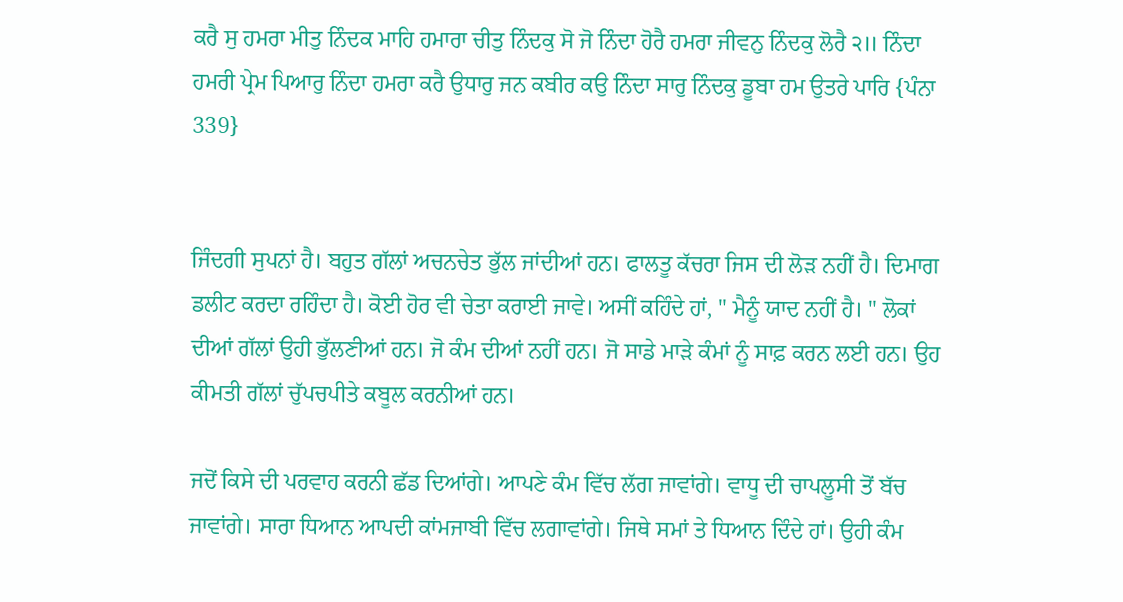ਕਰੈ ਸੁ ਹਮਰਾ ਮੀਤੁ ਨਿੰਦਕ ਮਾਹਿ ਹਮਾਰਾ ਚੀਤੁ ਨਿੰਦਕੁ ਸੋ ਜੋ ਨਿੰਦਾ ਹੋਰੈ ਹਮਰਾ ਜੀਵਨੁ ਨਿੰਦਕੁ ਲੋਰੈ ੨॥ ਨਿੰਦਾ ਹਮਰੀ ਪ੍ਰੇਮ ਪਿਆਰੁ ਨਿੰਦਾ ਹਮਰਾ ਕਰੈ ਉਧਾਰੁ ਜਨ ਕਬੀਰ ਕਉ ਨਿੰਦਾ ਸਾਰੁ ਨਿੰਦਕੁ ਡੂਬਾ ਹਮ ਉਤਰੇ ਪਾਰਿ {ਪੰਨਾ 339}


ਜਿੰਦਗੀ ਸੁਪਨਾਂ ਹੈ। ਬਹੁਤ ਗੱਲਾਂ ਅਚਨਚੇਤ ਭੁੱਲ ਜਾਂਦੀਆਂ ਹਨ। ਫਾਲਤੂ ਕੱਚਰਾ ਜਿਸ ਦੀ ਲੋੜ ਨਹੀਂ ਹੈ। ਦਿਮਾਗ ਡਲੀਟ ਕਰਦਾ ਰਹਿੰਦਾ ਹੈ। ਕੋਈ ਹੋਰ ਵੀ ਚੇਤਾ ਕਰਾਈ ਜਾਵੇ। ਅਸੀਂ ਕਹਿੰਦੇ ਹਾਂ, " ਮੈਨੂੰ ਯਾਦ ਨਹੀਂ ਹੈ। " ਲੋਕਾਂ ਦੀਆਂ ਗੱਲਾਂ ਉਹੀ ਭੁੱਲਣੀਆਂ ਹਨ। ਜੋ ਕੰਮ ਦੀਆਂ ਨਹੀਂ ਹਨ। ਜੋ ਸਾਡੇ ਮਾੜੇ ਕੰਮਾਂ ਨੂੰ ਸਾਫ਼ ਕਰਨ ਲਈ ਹਨ। ਉਹ ਕੀਮਤੀ ਗੱਲਾਂ ਚੁੱਪਚਪੀਤੇ ਕਬੂਲ ਕਰਨੀਆਂ ਹਨ।

ਜਦੋਂ ਕਿਸੇ ਦੀ ਪਰਵਾਹ ਕਰਨੀ ਛੱਡ ਦਿਆਂਗੇ। ਆਪਣੇ ਕੰਮ ਵਿੱਚ ਲੱਗ ਜਾਵਾਂਗੇ। ਵਾਧੂ ਦੀ ਚਾਪਲੂਸੀ ਤੋਂ ਬੱਚ ਜਾਵਾਂਗੇ। ਸਾਰਾ ਧਿਆਨ ਆਪਦੀ ਕਾਂਮਜਾਬੀ ਵਿੱਚ ਲਗਾਵਾਂਗੇ। ਜਿਥੇ ਸਮਾਂ ਤੇ ਧਿਆਨ ਦਿੰਦੇ ਹਾਂ। ਉਹੀ ਕੰਮ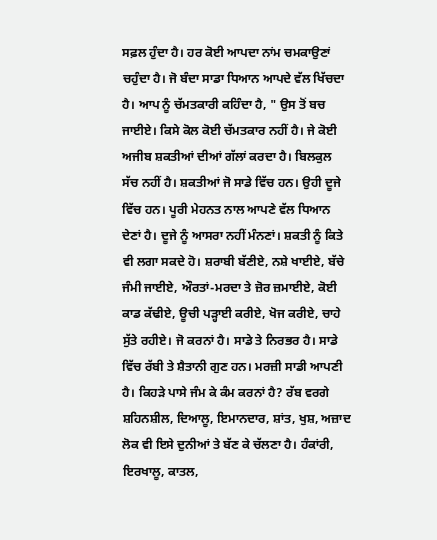ਸਫ਼ਲ ਹੁੰਦਾ ਹੈ। ਹਰ ਕੋਈ ਆਪਦਾ ਨਾਂਮ ਚਮਕਾਉਣਾਂ ਚਹੁੰਦਾ ਹੈ। ਜੋ ਬੰਦਾ ਸਾਡਾ ਧਿਆਨ ਆਪਦੇ ਵੱਲ ਖਿੱਚਦਾ ਹੈ। ਆਪ ਨੂੰ ਚੱਮਤਕਾਰੀ ਕਹਿੰਦਾ ਹੈ, " ਉਸ ਤੋਂ ਬਚ ਜਾਈਏ। ਕਿਸੇ ਕੋਲ ਕੋਈ ਚੱਮਤਕਾਰ ਨਹੀਂ ਹੈ। ਜੇ ਕੋਈ ਅਜੀਬ ਸ਼ਕਤੀਆਂ ਦੀਆਂ ਗੱਲਾਂ ਕਰਦਾ ਹੈ। ਬਿਲਕੁਲ ਸੱਚ ਨਹੀਂ ਹੈ। ਸ਼ਕਤੀਆਂ ਜੋ ਸਾਡੇ ਵਿੱਚ ਹਨ। ਉਹੀ ਦੂਜੇ ਵਿੱਚ ਹਨ। ਪੂਰੀ ਮੇਹਨਤ ਨਾਲ ਆਪਣੇ ਵੱਲ ਧਿਆਨ ਦੇਣਾਂ ਹੈ। ਦੂਜੇ ਨੂੰ ਆਸਰਾ ਨਹੀਂ ਮੰਨਣਾਂ। ਸ਼ਕਤੀ ਨੂੰ ਕਿਤੇ ਵੀ ਲਗਾ ਸਕਦੇ ਹੋ। ਸ਼ਰਾਬੀ ਬੱਣੀਏ, ਨਸ਼ੇ ਖਾਈਏ, ਬੱਚੇ ਜੰਮੀ ਜਾਈਏ, ਔਰਤਾਂ-ਮਰਦਾ ਤੇ ਜ਼ੋਰ ਜ਼ਮਾਈਏ, ਕੋਈ ਕਾਡ ਕੱਢੀਏ, ਊਚੀ ਪੜ੍ਹਾਈ ਕਰੀਏ, ਖੋਜ ਕਰੀਏ, ਚਾਹੇ ਸੁੱਤੇ ਰਹੀਏ। ਜੋ ਕਰਨਾਂ ਹੈ। ਸਾਡੇ ਤੇ ਨਿਰਭਰ ਹੈ। ਸਾਡੇ ਵਿੱਚ ਰੱਬੀ ਤੇ ਸ਼ੈਤਾਨੀ ਗੁਣ ਹਨ। ਮਰਜ਼ੀ ਸਾਡੀ ਆਪਣੀ ਹੈ। ਕਿਹੜੇ ਪਾਸੇ ਜੰਮ ਕੇ ਕੰਮ ਕਰਨਾਂ ਹੈ? ਰੱਬ ਵਰਗੇ ਸ਼ਹਿਨਸ਼ੀਲ, ਦਿਆਲੂ, ਇਮਾਨਦਾਰ, ਸ਼ਾਂਤ, ਖੁਸ਼, ਅਜ਼ਾਦ ਲੋਕ ਵੀ ਇਸੇ ਦੁਨੀਆਂ ਤੇ ਬੱਣ ਕੇ ਚੱਲਣਾ ਹੈ। ਹੰਕਾਂਰੀ, ਇਰਖਾਲੂ, ਕਾਤਲ,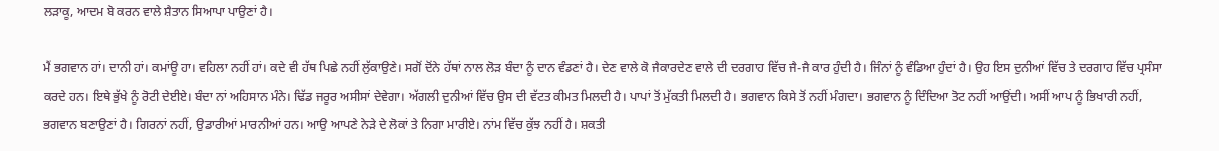ਲੜਾਕੂ, ਆਦਮ ਬੋ ਕਰਨ ਵਾਲੇ ਸ਼ੈਤਾਨ ਸਿਆਪਾ ਪਾਉਣਾਂ ਹੈ।

ਮੈਂ ਭਗਵਾਨ ਹਾਂ। ਦਾਨੀ ਹਾਂ। ਕਮਾਂਊ ਹਾ। ਵਹਿਲਾ ਨਹੀਂ ਹਾਂ। ਕਦੇ ਵੀ ਹੱਥ ਪਿਛੇ ਨਹੀਂ ਲੁੱਕਾਉਣੇ। ਸਗੋਂ ਦੋਂਨੇ ਹੱਥਾਂ ਨਾਲ ਲੋੜ ਬੰਦਾ ਨੂੰ ਦਾਨ ਵੰਡਣਾਂ ਹੈ। ਦੇਣ ਵਾਲੇ ਕੋ ਜੈਕਾਰਦੇਣ ਵਾਲੇ ਦੀ ਦਰਗਾਹ ਵਿੱਚ ਜੈ-ਜੈ ਕਾਰ ਹੁੰਦੀ ਹੈ। ਜਿੰਨਾਂ ਨੂੰ ਵੰਡਿਆ ਹੁੰਦਾਂ ਹੈ। ਉਹ ਇਸ ਦੁਨੀਆਂ ਵਿੱਚ ਤੇ ਦਰਗਾਹ ਵਿੱਚ ਪ੍ਰਸੰਸਾ ਕਰਦੇ ਹਨ। ਇਥੇ ਭੁੱਖੇ ਨੂੰ ਰੋਟੀ ਦੇਈਏ। ਬੰਦਾ ਨਾਂ ਅਹਿਸਾਨ ਮੰਨੇ। ਢਿੱਡ ਜਰੂਰ ਅਸੀਸਾਂ ਦੇਵੇਗਾ। ਅੱਗਲੀ ਦੁਨੀਆਂ ਵਿੱਚ ਉਸ ਦੀ ਵੱਟਤ ਕੀਮਤ ਮਿਲਦੀ ਹੈ। ਪਾਪਾਂ ਤੋਂ ਮੁੱਕਤੀ ਮਿਲਦੀ ਹੈ। ਭਗਵਾਨ ਕਿਸੇ ਤੋਂ ਨਹੀਂ ਮੰਗਦਾ। ਭਗਵਾਨ ਨੂੰ ਦਿੰਦਿਆ ਤੋਟ ਨਹੀਂ ਆਉਂਦੀ। ਅਸੀਂ ਆਪ ਨੂੰ ਭਿਖਾਰੀ ਨਹੀਂ, ਭਗਵਾਨ ਬਣਾਉਣਾਂ ਹੈ। ਗਿਰਨਾਂ ਨਹੀਂ, ਉਡਾਰੀਆਂ ਮਾਰਨੀਆਂ ਹਨ। ਆਉ ਆਪਣੇ ਨੇੜੇ ਦੇ ਲੋਕਾਂ ਤੇ ਨਿਗਾ ਮਾਰੀਏ। ਨਾਂਮ ਵਿੱਚ ਕੁੱਝ ਨਹੀਂ ਹੈ। ਸ਼ਕਤੀ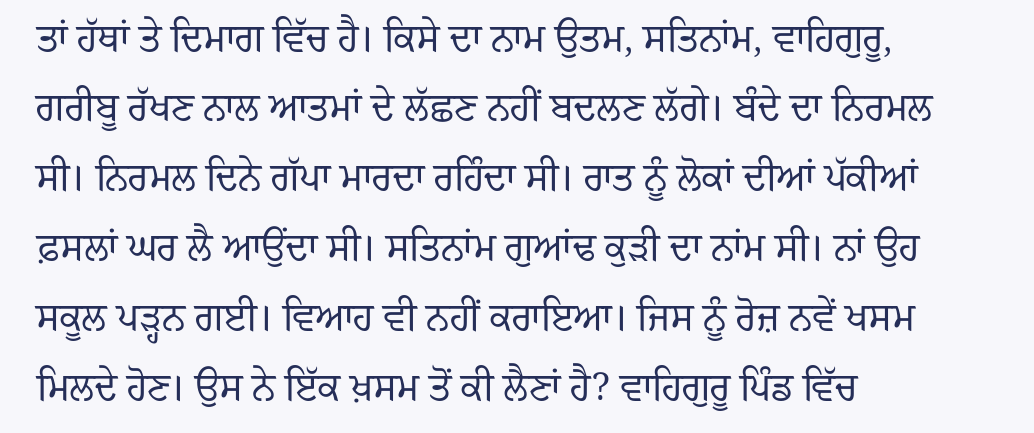ਤਾਂ ਹੱਥਾਂ ਤੇ ਦਿਮਾਗ ਵਿੱਚ ਹੈ। ਕਿਸੇ ਦਾ ਨਾਮ ਉਤਮ, ਸਤਿਨਾਂਮ, ਵਾਹਿਗੁਰੂ, ਗਰੀਬੂ ਰੱਖਣ ਨਾਲ ਆਤਮਾਂ ਦੇ ਲੱਛਣ ਨਹੀਂ ਬਦਲਣ ਲੱਗੇ। ਬੰਦੇ ਦਾ ਨਿਰਮਲ ਸੀ। ਨਿਰਮਲ ਦਿਨੇ ਗੱਪਾ ਮਾਰਦਾ ਰਹਿੰਦਾ ਸੀ। ਰਾਤ ਨੂੰ ਲੋਕਾਂ ਦੀਆਂ ਪੱਕੀਆਂ ਫ਼ਸਲਾਂ ਘਰ ਲੈ ਆਉਂਦਾ ਸੀ। ਸਤਿਨਾਂਮ ਗੁਆਂਢ ਕੁੜੀ ਦਾ ਨਾਂਮ ਸੀ। ਨਾਂ ਉਹ ਸਕੂਲ ਪੜ੍ਹਨ ਗਈ। ਵਿਆਹ ਵੀ ਨਹੀਂ ਕਰਾਇਆ। ਜਿਸ ਨੂੰ ਰੋਜ਼ ਨਵੇਂ ਖਸਮ ਮਿਲਦੇ ਹੋਣ। ਉਸ ਨੇ ਇੱਕ ਖ਼ਸਮ ਤੋਂ ਕੀ ਲੈਣਾਂ ਹੈ? ਵਾਹਿਗੁਰੂ ਪਿੰਡ ਵਿੱਚ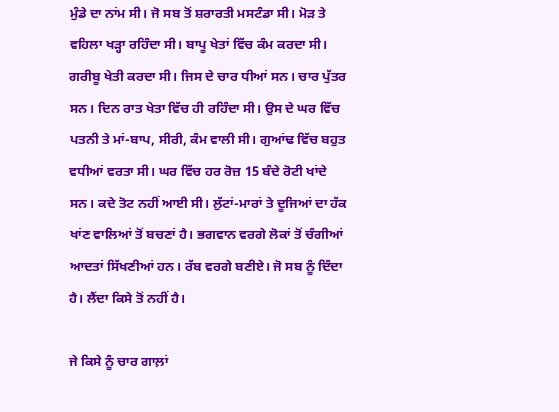ਮੁੰਡੇ ਦਾ ਨਾਂਮ ਸੀ। ਜੋ ਸਬ ਤੋਂ ਸ਼ਰਾਰਤੀ ਮਸਟੰਡਾ ਸੀ। ਮੋੜ ਤੇ ਵਹਿਲਾ ਖੜ੍ਹਾ ਰਹਿੰਦਾ ਸੀ। ਬਾਪੂ ਖੇਤਾਂ ਵਿੱਚ ਕੰਮ ਕਰਦਾ ਸੀ। ਗਰੀਬੂ ਖੇਤੀ ਕਰਦਾ ਸੀ। ਜਿਸ ਦੇ ਚਾਰ ਧੀਆਂ ਸਨ। ਚਾਰ ਪੁੱਤਰ ਸਨ। ਦਿਨ ਰਾਤ ਖੇਤਾ ਵਿੱਚ ਹੀ ਰਹਿੰਦਾ ਸੀ। ਉਸ ਦੇ ਘਰ ਵਿੱਚ ਪਤਨੀ ਤੇ ਮਾਂ-ਬਾਪ, ਸੀਰੀ, ਕੰਮ ਵਾਲੀ ਸੀ। ਗੁਆਂਢ ਵਿੱਚ ਬਹੁਤ ਵਧੀਆਂ ਵਰਤਾ ਸੀ। ਘਰ ਵਿੱਚ ਹਰ ਰੋਜ਼ 15 ਬੰਦੇ ਰੋਟੀ ਖਾਂਦੇ ਸਨ। ਕਦੇ ਤੋਟ ਨਹੀਂ ਆਈ ਸੀ। ਲੁੱਟਾਂ-ਮਾਰਾਂ ਤੇ ਦੂਜਿਆਂ ਦਾ ਹੱਕ ਖਾਂਣ ਵਾਲਿਆਂ ਤੋਂ ਬਚਣਾਂ ਹੈ। ਭਗਵਾਨ ਵਰਗੇ ਲੋਕਾਂ ਤੋਂ ਚੰਗੀਆਂ ਆਦਤਾਂ ਸਿੱਖਣੀਆਂ ਹਨ। ਰੱਬ ਵਰਗੇ ਬਣੀਏ। ਜੋ ਸਬ ਨੂੰ ਦਿੰਦਾ ਹੈ। ਲੈਂਦਾ ਕਿਸੇ ਤੋਂ ਨਹੀਂ ਹੈ।

ਜੇ ਕਿਸੇ ਨੂੰ ਚਾਰ ਗਾਲ਼ਾਂ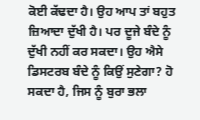ਕੋਈ ਕੱਢਦਾ ਹੈ। ਉਹ ਆਪ ਤਾਂ ਬਹੁਤ ਜ਼ਿਆਦਾ ਦੁੱਖੀ ਹੈ। ਪਰ ਦੂਜੇ ਬੰਦੇ ਨੂੰ ਦੁੱਖੀ ਨਹੀਂ ਕਰ ਸਕਦਾ। ਉਹ ਐਸੇ ਡਿਸਟਰਬ ਬੰਦੇ ਨੂੰ ਕਿਉਂ ਸੁਣੇਗਾ? ਹੋ ਸਕਦਾ ਹੈ, ਜਿਸ ਨੂੰ ਬੁਰਾ ਭਲਾ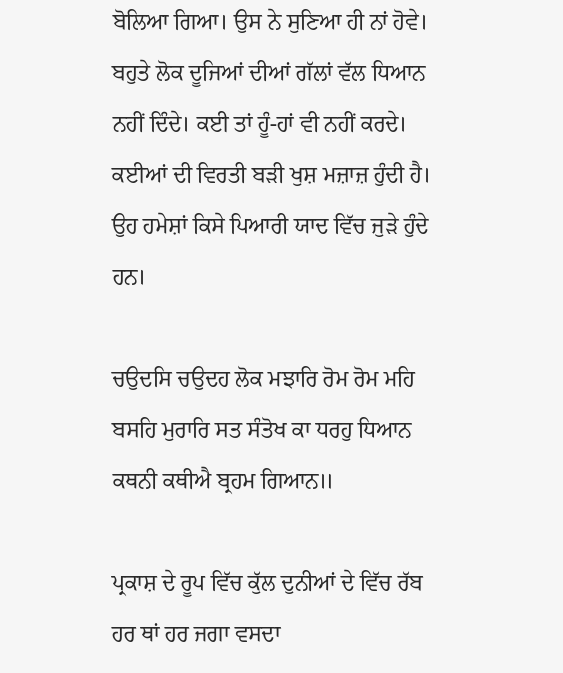ਬੋਲਿਆ ਗਿਆ। ਉਸ ਨੇ ਸੁਣਿਆ ਹੀ ਨਾਂ ਹੋਵੇ। ਬਹੁਤੇ ਲੋਕ ਦੂਜਿਆਂ ਦੀਆਂ ਗੱਲਾਂ ਵੱਲ ਧਿਆਨ ਨਹੀਂ ਦਿੰਦੇ। ਕਈ ਤਾਂ ਹੂੰ-ਹਾਂ ਵੀ ਨਹੀਂ ਕਰਦੇ। ਕਈਆਂ ਦੀ ਵਿਰਤੀ ਬੜੀ ਖੁਸ਼ ਮਜ਼ਾਜ਼ ਹੁੰਦੀ ਹੈ। ਉਹ ਹਮੇਸ਼ਾਂ ਕਿਸੇ ਪਿਆਰੀ ਯਾਦ ਵਿੱਚ ਜੁੜੇ ਹੁੰਦੇ ਹਨ।

ਚਉਦਸਿ ਚਉਦਹ ਲੋਕ ਮਝਾਰਿ ਰੋਮ ਰੋਮ ਮਹਿ ਬਸਹਿ ਮੁਰਾਰਿ ਸਤ ਸੰਤੋਖ ਕਾ ਧਰਹੁ ਧਿਆਨ ਕਥਨੀ ਕਥੀਐ ਬ੍ਰਹਮ ਗਿਆਨ॥

ਪ੍ਰਕਾਸ਼ ਦੇ ਰੂਪ ਵਿੱਚ ਕੁੱਲ ਦੁਨੀਆਂ ਦੇ ਵਿੱਚ ਰੱਬ ਹਰ ਥਾਂ ਹਰ ਜਗਾ ਵਸਦਾ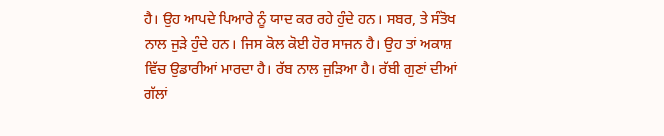ਹੈ। ਉਹ ਆਪਦੇ ਪਿਆਰੇ ਨੂੰ ਯਾਦ ਕਰ ਰਹੇ ਹੁੰਦੇ ਹਨ। ਸਬਰ, ਤੇ ਸੰਤੋਖ ਨਾਲ ਜੁੜੇ ਹੁੰਦੇ ਹਨ। ਜਿਸ ਕੋਲ ਕੋਈ ਹੋਰ ਸਾਜਨ ਹੈ। ਉਹ ਤਾਂ ਅਕਾਸ਼ ਵਿੱਚ ਉਡਾਰੀਆਂ ਮਾਰਦਾ ਹੈ। ਰੱਬ ਨਾਲ ਜੁੜਿਆ ਹੈ। ਰੱਬੀ ਗੁਣਾਂ ਦੀਆਂ ਗੱਲਾਂ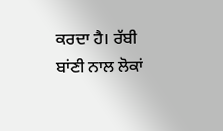ਕਰਦਾ ਹੈ। ਰੱਬੀ ਬਾਂਣੀ ਨਾਲ ਲੋਕਾਂ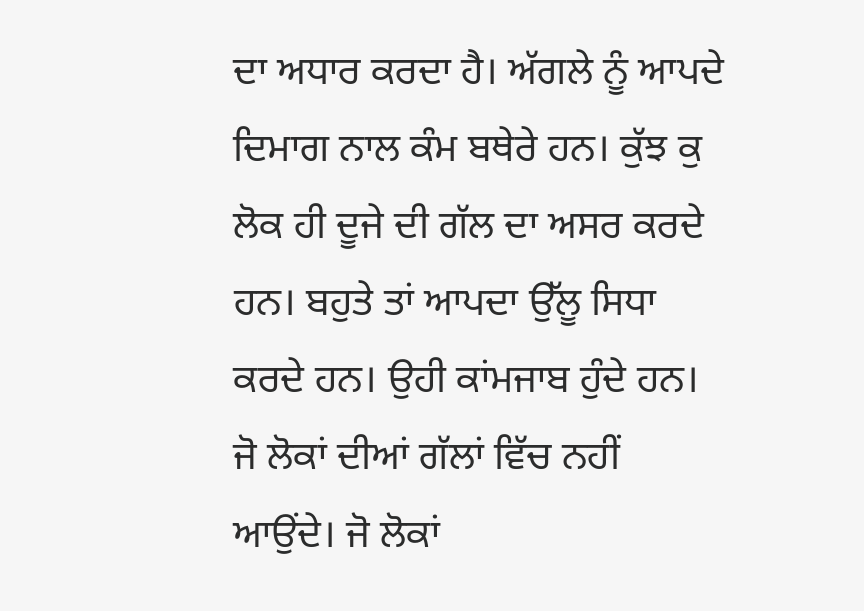ਦਾ ਅਧਾਰ ਕਰਦਾ ਹੈ। ਅੱਗਲੇ ਨੂੰ ਆਪਦੇ ਦਿਮਾਗ ਨਾਲ ਕੰਮ ਬਥੇਰੇ ਹਨ। ਕੁੱਝ ਕੁ ਲੋਕ ਹੀ ਦੂਜੇ ਦੀ ਗੱਲ ਦਾ ਅਸਰ ਕਰਦੇ ਹਨ। ਬਹੁਤੇ ਤਾਂ ਆਪਦਾ ਉੱਲੂ ਸਿਧਾ ਕਰਦੇ ਹਨ। ਉਹੀ ਕਾਂਮਜਾਬ ਹੁੰਦੇ ਹਨ। ਜੋ ਲੋਕਾਂ ਦੀਆਂ ਗੱਲਾਂ ਵਿੱਚ ਨਹੀਂ ਆਉਂਦੇ। ਜੋ ਲੋਕਾਂ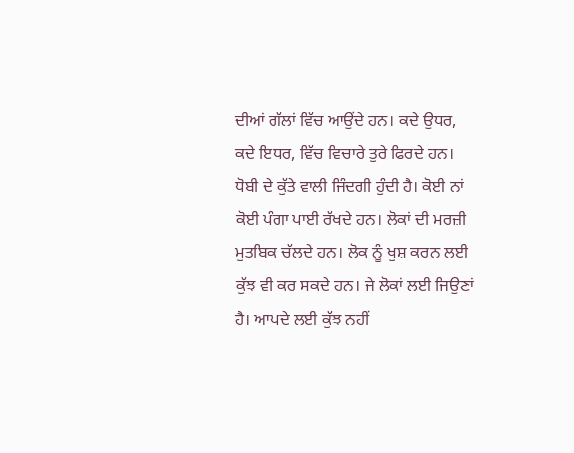ਦੀਆਂ ਗੱਲਾਂ ਵਿੱਚ ਆਉਂਦੇ ਹਨ। ਕਦੇ ਉਧਰ, ਕਦੇ ਇਧਰ, ਵਿੱਚ ਵਿਚਾਰੇ ਤੁਰੇ ਫਿਰਦੇ ਹਨ। ਧੋਬੀ ਦੇ ਕੁੱਤੇ ਵਾਲੀ ਜਿੰਦਗੀ ਹੁੰਦੀ ਹੈ। ਕੋਈ ਨਾਂ ਕੋਈ ਪੰਗਾ ਪਾਈ ਰੱਖਦੇ ਹਨ। ਲੋਕਾਂ ਦੀ ਮਰਜ਼ੀ ਮੁਤਬਿਕ ਚੱਲਦੇ ਹਨ। ਲੋਕ ਨੂੰ ਖੁਸ਼ ਕਰਨ ਲਈ ਕੁੱਝ ਵੀ ਕਰ ਸਕਦੇ ਹਨ। ਜੇ ਲੋਕਾਂ ਲਈ ਜਿਉਣਾਂ ਹੈ। ਆਪਦੇ ਲਈ ਕੁੱਝ ਨਹੀਂ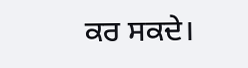ਕਰ ਸਕਦੇ।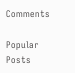Comments

Popular Posts